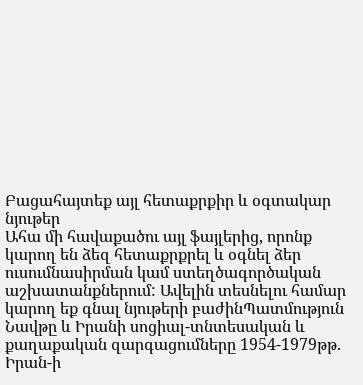Բացահայտեք այլ հետաքրքիր և օգտակար նյութեր
Ահա մի հավաքածու այլ ֆայլերից, որոնք կարող են ձեզ հետաքրքրել և օգնել ձեր ուսումնասիրման կամ ստեղծագործական աշխատանքներում: Ավելին տեսնելու համար կարող եք գնալ նյութերի բաժինՊատմություն
Նավթը և Իրանի սոցիալ-տնտեսական և քաղաքական զարգացումները 1954-1979թթ.
Իրան-ի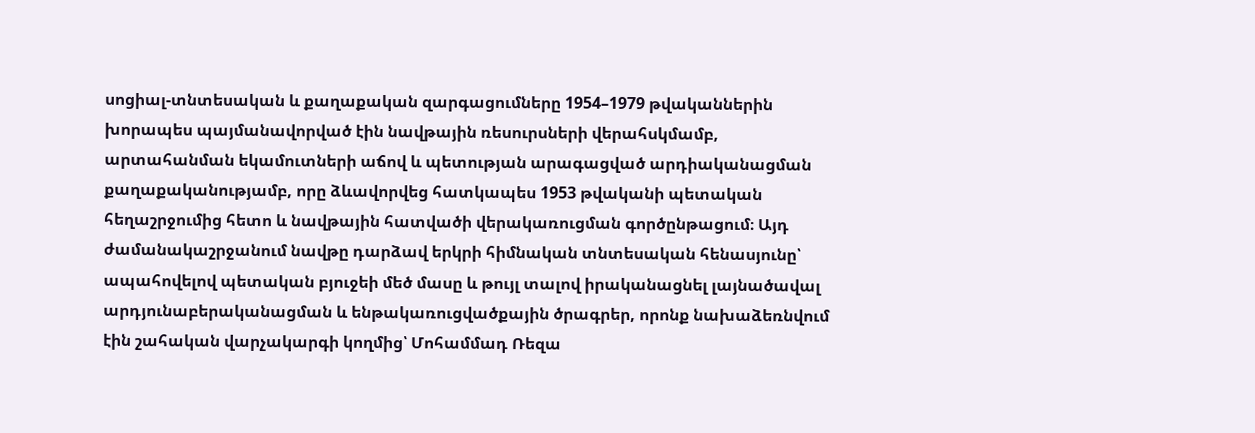սոցիալ-տնտեսական և քաղաքական զարգացումները 1954–1979 թվականներին խորապես պայմանավորված էին նավթային ռեսուրսների վերահսկմամբ, արտահանման եկամուտների աճով և պետության արագացված արդիականացման քաղաքականությամբ, որը ձևավորվեց հատկապես 1953 թվականի պետական հեղաշրջումից հետո և նավթային հատվածի վերակառուցման գործընթացում։ Այդ ժամանակաշրջանում նավթը դարձավ երկրի հիմնական տնտեսական հենասյունը՝ ապահովելով պետական բյուջեի մեծ մասը և թույլ տալով իրականացնել լայնածավալ արդյունաբերականացման և ենթակառուցվածքային ծրագրեր, որոնք նախաձեռնվում էին շահական վարչակարգի կողմից՝ Մոհամմադ Ռեզա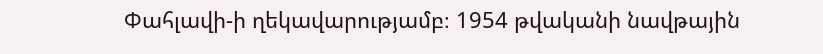Փահլավի-ի ղեկավարությամբ։ 1954 թվականի նավթային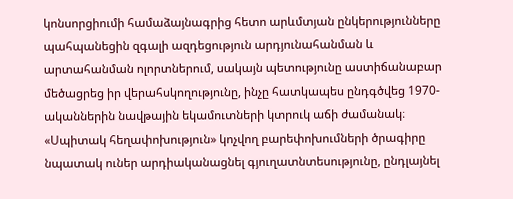կոնսորցիումի համաձայնագրից հետո արևմտյան ընկերությունները պահպանեցին զգալի ազդեցություն արդյունահանման և արտահանման ոլորտներում, սակայն պետությունը աստիճանաբար մեծացրեց իր վերահսկողությունը, ինչը հատկապես ընդգծվեց 1970-ականներին նավթային եկամուտների կտրուկ աճի ժամանակ։ «Սպիտակ հեղափոխություն» կոչվող բարեփոխումների ծրագիրը նպատակ ուներ արդիականացնել գյուղատնտեսությունը, ընդլայնել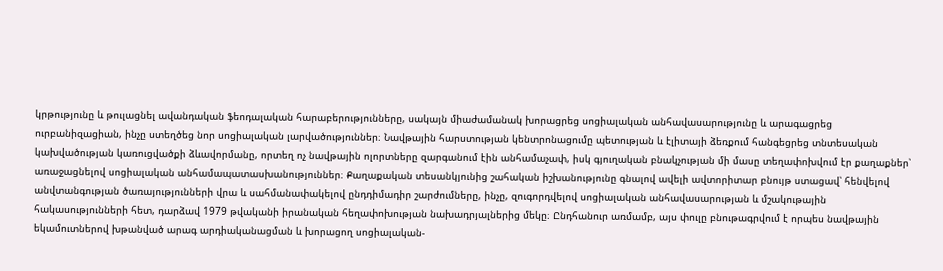կրթությունը և թուլացնել ավանդական ֆեոդալական հարաբերությունները, սակայն միաժամանակ խորացրեց սոցիալական անհավասարությունը և արագացրեց ուրբանիզացիան, ինչը ստեղծեց նոր սոցիալական լարվածություններ։ Նավթային հարստության կենտրոնացումը պետության և էլիտայի ձեռքում հանգեցրեց տնտեսական կախվածության կառուցվածքի ձևավորմանը, որտեղ ոչ նավթային ոլորտները զարգանում էին անհամաչափ, իսկ գյուղական բնակչության մի մասը տեղափոխվում էր քաղաքներ՝ առաջացնելով սոցիալական անհամապատասխանություններ։ Քաղաքական տեսանկյունից շահական իշխանությունը գնալով ավելի ավտորիտար բնույթ ստացավ՝ հենվելով անվտանգության ծառայությունների վրա և սահմանափակելով ընդդիմադիր շարժումները, ինչը, զուգորդվելով սոցիալական անհավասարության և մշակութային հակասությունների հետ, դարձավ 1979 թվականի իրանական հեղափոխության նախադրյալներից մեկը։ Ընդհանուր առմամբ, այս փուլը բնութագրվում է որպես նավթային եկամուտներով խթանված արագ արդիականացման և խորացող սոցիալական-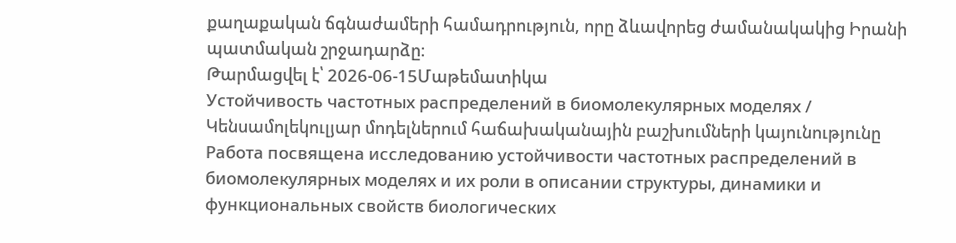քաղաքական ճգնաժամերի համադրություն, որը ձևավորեց ժամանակակից Իրանի պատմական շրջադարձը։
Թարմացվել է՝ 2026-06-15Մաթեմատիկա
Устойчивость частотных распределений в биомолекулярных моделях / Կենսամոլեկուլյար մոդելներում հաճախականային բաշխումների կայունությունը
Работа посвящена исследованию устойчивости частотных распределений в биомолекулярных моделях и их роли в описании структуры, динамики и функциональных свойств биологических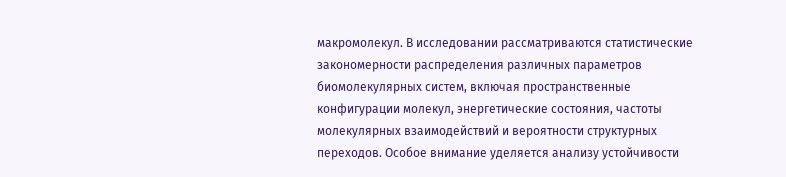макромолекул. В исследовании рассматриваются статистические закономерности распределения различных параметров биомолекулярных систем, включая пространственные конфигурации молекул, энергетические состояния, частоты молекулярных взаимодействий и вероятности структурных переходов. Особое внимание уделяется анализу устойчивости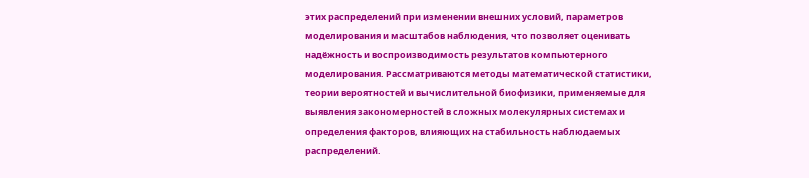этих распределений при изменении внешних условий, параметров моделирования и масштабов наблюдения, что позволяет оценивать надёжность и воспроизводимость результатов компьютерного моделирования. Рассматриваются методы математической статистики, теории вероятностей и вычислительной биофизики, применяемые для выявления закономерностей в сложных молекулярных системах и определения факторов, влияющих на стабильность наблюдаемых распределений.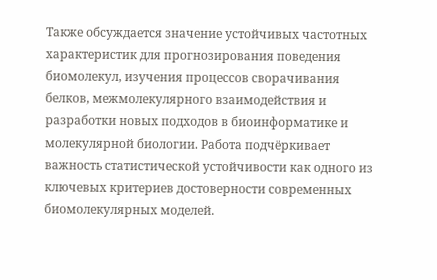Также обсуждается значение устойчивых частотных характеристик для прогнозирования поведения биомолекул, изучения процессов сворачивания белков, межмолекулярного взаимодействия и разработки новых подходов в биоинформатике и молекулярной биологии. Работа подчёркивает важность статистической устойчивости как одного из ключевых критериев достоверности современных биомолекулярных моделей.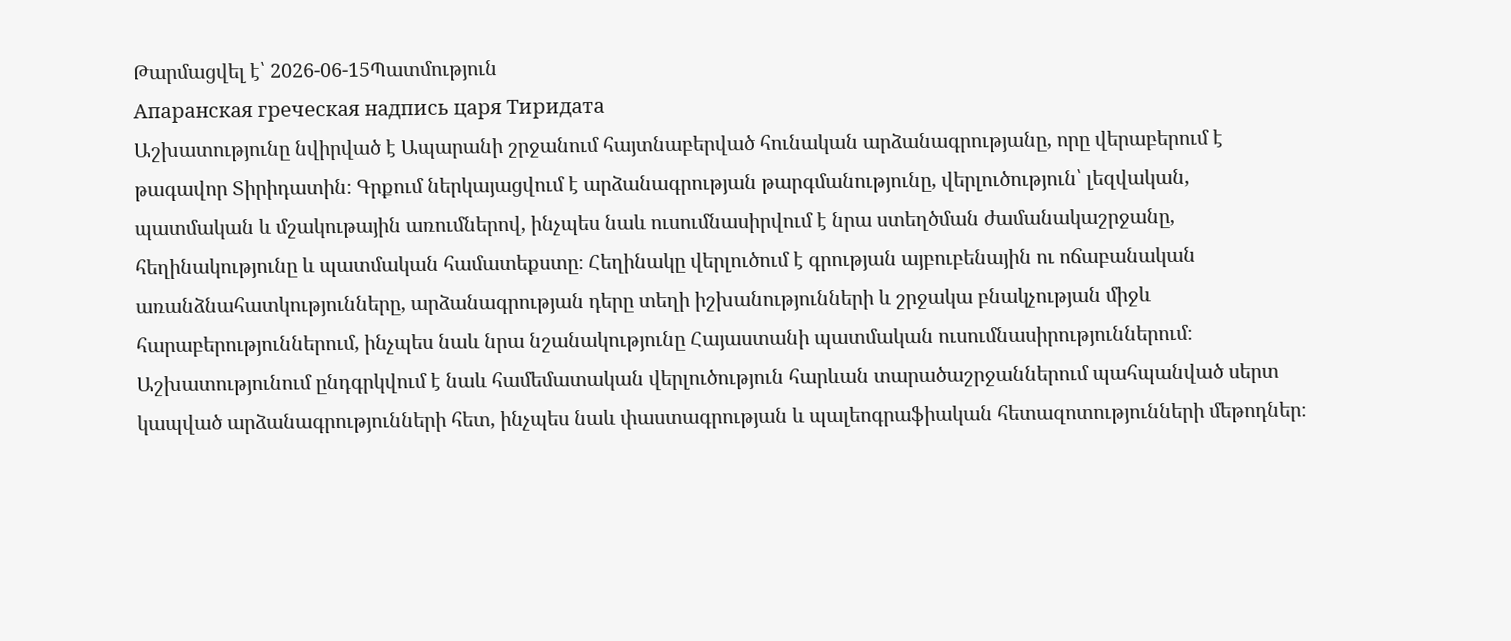Թարմացվել է՝ 2026-06-15Պատմություն
Апаранская греческая надпись царя Тиридата
Աշխատությունը նվիրված է Ապարանի շրջանում հայտնաբերված հունական արձանագրությանը, որը վերաբերում է թագավոր Տիրիդատին։ Գրքում ներկայացվում է արձանագրության թարգմանությունը, վերլուծություն՝ լեզվական, պատմական և մշակութային առումներով, ինչպես նաև ուսումնասիրվում է նրա ստեղծման ժամանակաշրջանը, հեղինակությունը և պատմական համատեքստը։ Հեղինակը վերլուծում է գրության այբուբենային ու ոճաբանական առանձնահատկությունները, արձանագրության դերը տեղի իշխանությունների և շրջակա բնակչության միջև հարաբերություններում, ինչպես նաև նրա նշանակությունը Հայաստանի պատմական ուսումնասիրություններում։ Աշխատությունում ընդգրկվում է նաև համեմատական վերլուծություն հարևան տարածաշրջաններում պահպանված սերտ կապված արձանագրությունների հետ, ինչպես նաև փաստագրության և պալեոգրաֆիական հետազոտությունների մեթոդներ։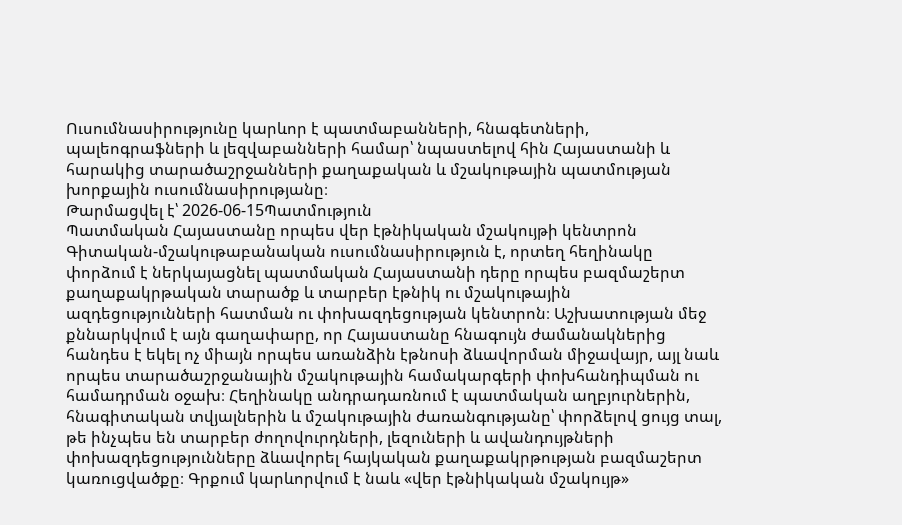Ուսումնասիրությունը կարևոր է պատմաբանների, հնագետների, պալեոգրաֆների և լեզվաբանների համար՝ նպաստելով հին Հայաստանի և հարակից տարածաշրջանների քաղաքական և մշակութային պատմության խորքային ուսումնասիրությանը։
Թարմացվել է՝ 2026-06-15Պատմություն
Պատմական Հայաստանը որպես վեր էթնիկական մշակույթի կենտրոն
Գիտական-մշակութաբանական ուսումնասիրություն է, որտեղ հեղինակը փորձում է ներկայացնել պատմական Հայաստանի դերը որպես բազմաշերտ քաղաքակրթական տարածք և տարբեր էթնիկ ու մշակութային ազդեցությունների հատման ու փոխազդեցության կենտրոն։ Աշխատության մեջ քննարկվում է այն գաղափարը, որ Հայաստանը հնագույն ժամանակներից հանդես է եկել ոչ միայն որպես առանձին էթնոսի ձևավորման միջավայր, այլ նաև որպես տարածաշրջանային մշակութային համակարգերի փոխհանդիպման ու համադրման օջախ։ Հեղինակը անդրադառնում է պատմական աղբյուրներին, հնագիտական տվյալներին և մշակութային ժառանգությանը՝ փորձելով ցույց տալ, թե ինչպես են տարբեր ժողովուրդների, լեզուների և ավանդույթների փոխազդեցությունները ձևավորել հայկական քաղաքակրթության բազմաշերտ կառուցվածքը։ Գրքում կարևորվում է նաև «վեր էթնիկական մշակույթ»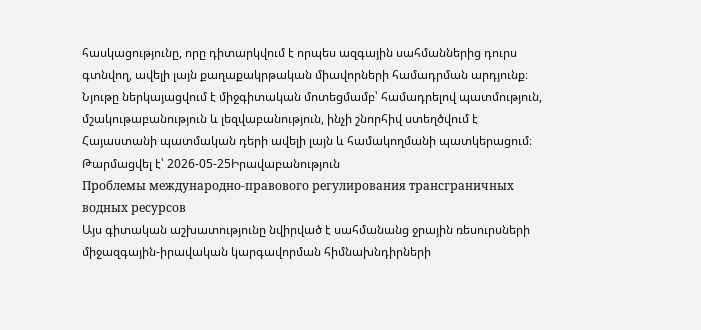հասկացությունը, որը դիտարկվում է որպես ազգային սահմաններից դուրս գտնվող, ավելի լայն քաղաքակրթական միավորների համադրման արդյունք։ Նյութը ներկայացվում է միջգիտական մոտեցմամբ՝ համադրելով պատմություն, մշակութաբանություն և լեզվաբանություն, ինչի շնորհիվ ստեղծվում է Հայաստանի պատմական դերի ավելի լայն և համակողմանի պատկերացում։
Թարմացվել է՝ 2026-05-25Իրավաբանություն
Проблемы международно-правового регулирования трансграничных водных ресурсов
Այս գիտական աշխատությունը նվիրված է սահմանանց ջրային ռեսուրսների միջազգային-իրավական կարգավորման հիմնախնդիրների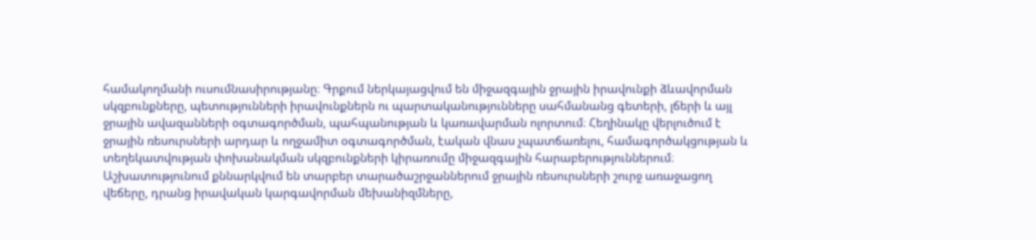համակողմանի ուսումնասիրությանը։ Գրքում ներկայացվում են միջազգային ջրային իրավունքի ձևավորման սկզբունքները, պետությունների իրավունքներն ու պարտականությունները սահմանանց գետերի, լճերի և այլ ջրային ավազանների օգտագործման, պահպանության և կառավարման ոլորտում։ Հեղինակը վերլուծում է ջրային ռեսուրսների արդար և ողջամիտ օգտագործման, էական վնաս չպատճառելու, համագործակցության և տեղեկատվության փոխանակման սկզբունքների կիրառումը միջազգային հարաբերություններում։ Աշխատությունում քննարկվում են տարբեր տարածաշրջաններում ջրային ռեսուրսների շուրջ առաջացող վեճերը, դրանց իրավական կարգավորման մեխանիզմները,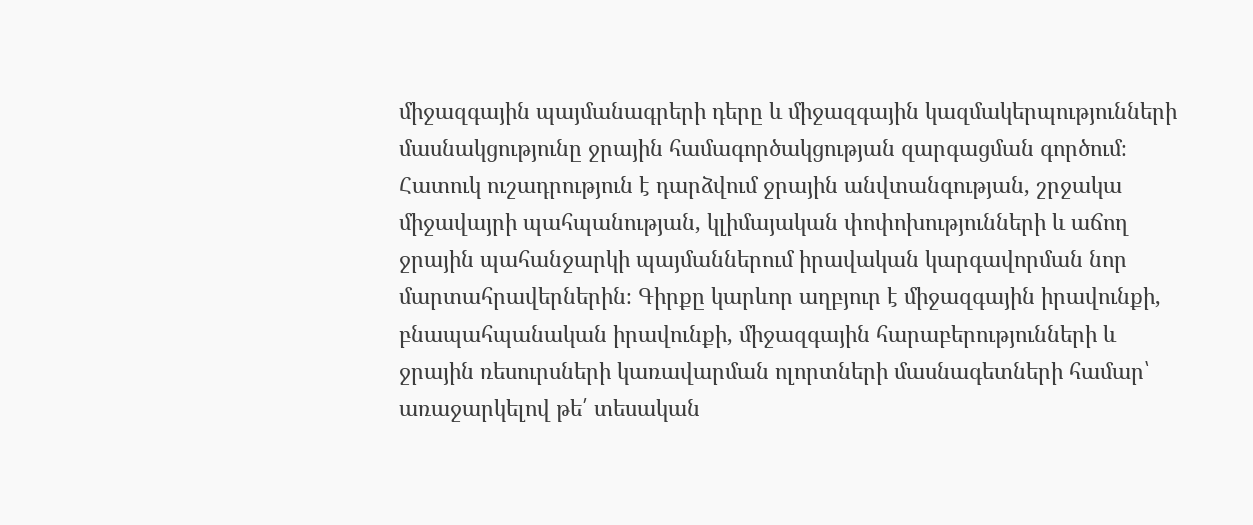միջազգային պայմանագրերի դերը և միջազգային կազմակերպությունների մասնակցությունը ջրային համագործակցության զարգացման գործում։ Հատուկ ուշադրություն է դարձվում ջրային անվտանգության, շրջակա միջավայրի պահպանության, կլիմայական փոփոխությունների և աճող ջրային պահանջարկի պայմաններում իրավական կարգավորման նոր մարտահրավերներին։ Գիրքը կարևոր աղբյուր է միջազգային իրավունքի, բնապահպանական իրավունքի, միջազգային հարաբերությունների և ջրային ռեսուրսների կառավարման ոլորտների մասնագետների համար՝ առաջարկելով թե՛ տեսական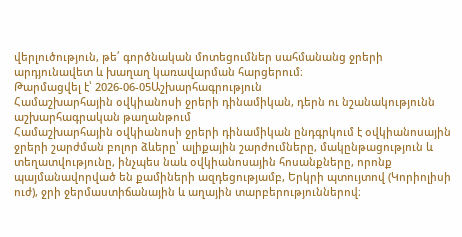վերլուծություն, թե՛ գործնական մոտեցումներ սահմանանց ջրերի արդյունավետ և խաղաղ կառավարման հարցերում։
Թարմացվել է՝ 2026-06-05Աշխարհագրություն
Համաշխարհային օվկիանոսի ջրերի դինամիկան, դերն ու նշանակությունն աշխարհագրական թաղանթում
Համաշխարհային օվկիանոսի ջրերի դինամիկան ընդգրկում է օվկիանոսային ջրերի շարժման բոլոր ձևերը՝ ալիքային շարժումները, մակընթացություն և տեղատվությունը, ինչպես նաև օվկիանոսային հոսանքները, որոնք պայմանավորված են քամիների ազդեցությամբ, Երկրի պտույտով (Կորիոլիսի ուժ), ջրի ջերմաստիճանային և աղային տարբերություններով։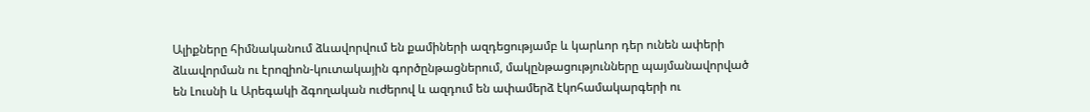Ալիքները հիմնականում ձևավորվում են քամիների ազդեցությամբ և կարևոր դեր ունեն ափերի ձևավորման ու էրոզիոն-կուտակային գործընթացներում, մակընթացությունները պայմանավորված են Լուսնի և Արեգակի ձգողական ուժերով և ազդում են ափամերձ էկոհամակարգերի ու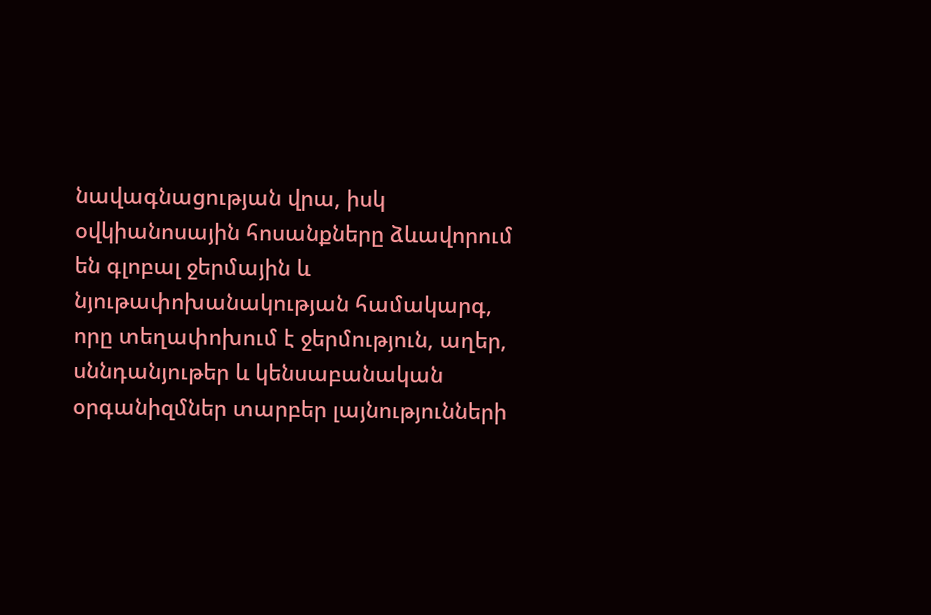նավագնացության վրա, իսկ օվկիանոսային հոսանքները ձևավորում են գլոբալ ջերմային և նյութափոխանակության համակարգ, որը տեղափոխում է ջերմություն, աղեր, սննդանյութեր և կենսաբանական օրգանիզմներ տարբեր լայնությունների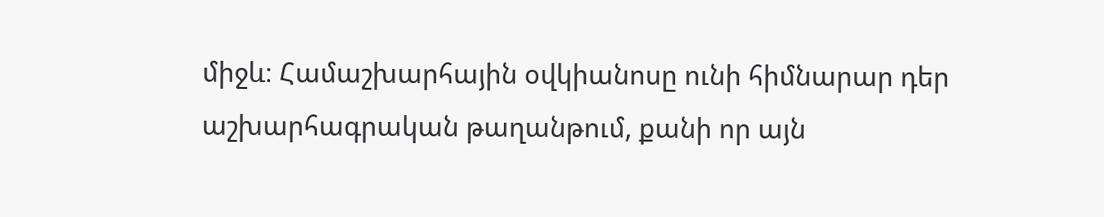միջև։ Համաշխարհային օվկիանոսը ունի հիմնարար դեր աշխարհագրական թաղանթում, քանի որ այն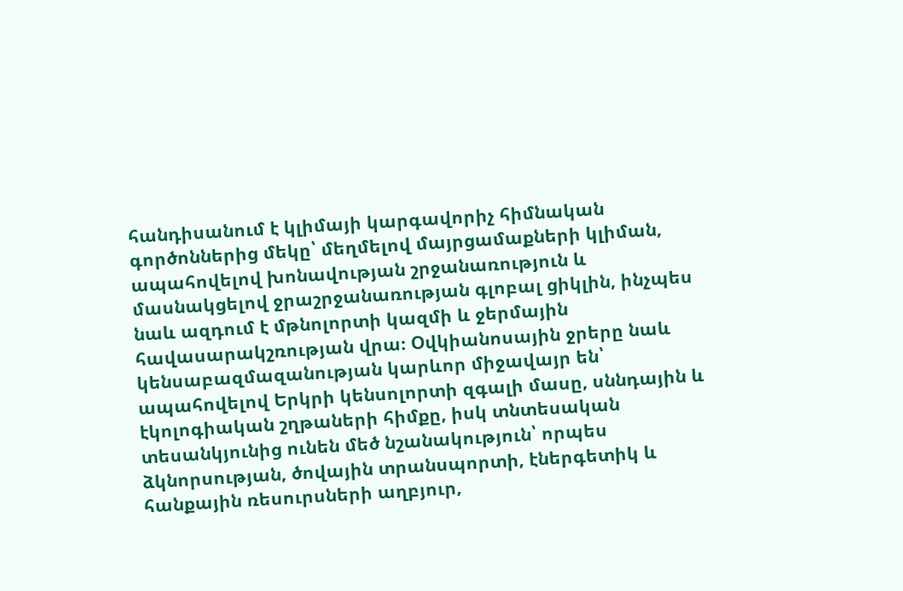հանդիսանում է կլիմայի կարգավորիչ հիմնական գործոններից մեկը՝ մեղմելով մայրցամաքների կլիման, ապահովելով խոնավության շրջանառություն և մասնակցելով ջրաշրջանառության գլոբալ ցիկլին, ինչպես նաև ազդում է մթնոլորտի կազմի և ջերմային հավասարակշռության վրա։ Օվկիանոսային ջրերը նաև կենսաբազմազանության կարևոր միջավայր են՝ ապահովելով Երկրի կենսոլորտի զգալի մասը, սննդային և էկոլոգիական շղթաների հիմքը, իսկ տնտեսական տեսանկյունից ունեն մեծ նշանակություն՝ որպես ձկնորսության, ծովային տրանսպորտի, էներգետիկ և հանքային ռեսուրսների աղբյուր,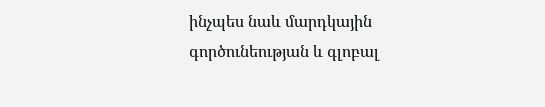ինչպես նաև մարդկային գործունեության և գլոբալ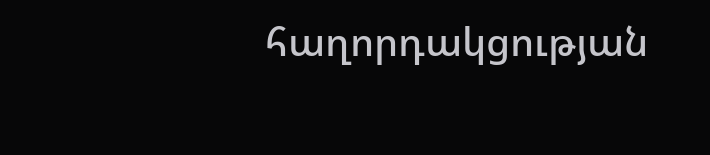հաղորդակցության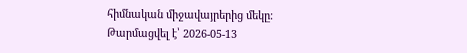հիմնական միջավայրերից մեկը։
Թարմացվել է՝ 2026-05-13